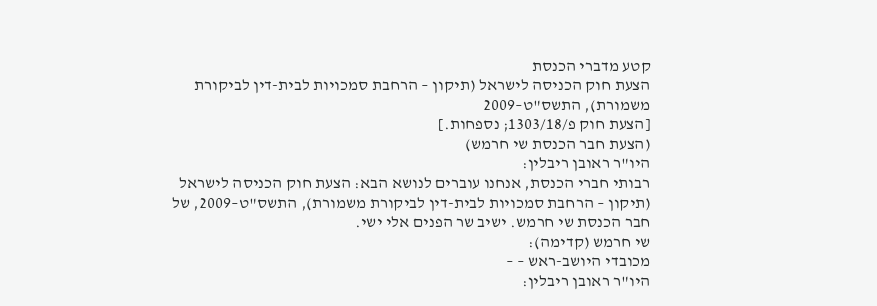קטע מדברי הכנסת
הצעת חוק הכניסה לישראל (תיקון – הרחבת סמכויות לבית-דין לביקורת משמורת), התשס"ט–2009
[הצעת חוק פ/1303/18; נספחות.]
(הצעת חבר הכנסת שי חרמש)
היו"ר ראובן ריבלין:
רבותי חברי הכנסת, אנחנו עוברים לנושא הבא: הצעת חוק הכניסה לישראל (תיקון – הרחבת סמכויות לבית-דין לביקורת משמורת), התשס"ט–2009, של חבר הכנסת שי חרמש. ישיב שר הפנים אלי ישי.
שי חרמש (קדימה):
מכובדי היושב-ראש – –
היו"ר ראובן ריבלין: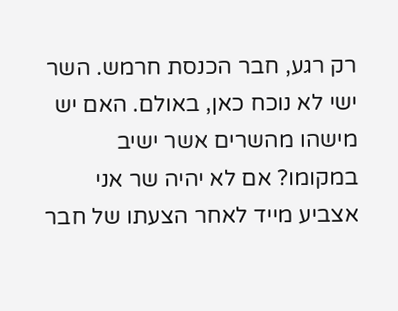רק רגע, חבר הכנסת חרמש. השר ישי לא נוכח כאן, באולם. האם יש מישהו מהשרים אשר ישיב במקומו? אם לא יהיה שר אני אצביע מייד לאחר הצעתו של חבר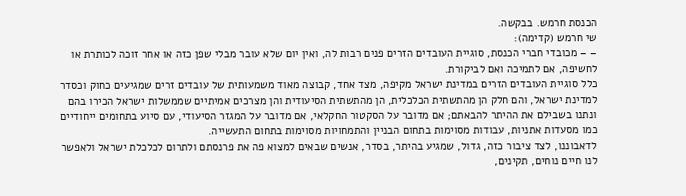הכנסת חרמש. בבקשה.
שי חרמש (קדימה):
– – מכובדי חברי הכנסת, סוגיית העובדים הזרים פנים רבות לה, ואין יום שלא עובר מבלי שפן כזה או אחר זוכה לכותרת או לחשיפה, אם לתמיכה ואם לביקורת.
כלל סוגיית העובדים הזרים במדינת ישראל מקיפה, מצד אחד, קבוצה מאוד משמעותית של עובדים זרים שמגיעים כחוק וכסדר למדינת ישראל, והם חלק הן מהתשתית הכלכלית, הן מהתשתית הסיעודית והן מצרכים אמיתיים שממשלות ישראל הכירו בהם ונתנו בשבילם את ההיתר להבאתם; אם מדובר על הסקטור החקלאי, אם מדובר על המגזר הסיעודי, עם סיוע בתחומים ייחודיים כמו מסעדות אתניות, עבודות מסוימות בתחום הבניין והתמחויות מסוימות בתחום התעשייה.
לדאבוננו, לצד ציבור כזה, גדול, שמגיע בהיתר, בסדר, אנשים שבאים למצוא פה את פרנסתם ולתרום לכלכלת ישראל ולאפשר לנו חיים נוחים, תקינים,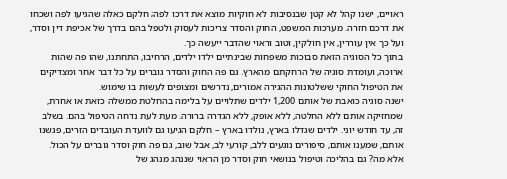ראויים, ישנו קהל לא קטן שבנסיבות לא חוקיות מוצא את דרכו לפה; חלקם כאלה שהגיעו לפה ושכחו את דרכם חזרה. מערכות המשפט, החוק והסדר צריכות לעסוק ולטפל בהם בדרך של אכיפת דין וסדר, ועל כך אין עוררין, אין חולקין, וטוב וראוי שהדבר ייעשה כך.
בתוך כל הסוגיה הזאת סבוכות משפחות שבינתיים ילדו ילדים, הרחיבו, התחתנו, שהו פה שהות ארוכה, ועומדת סוגיה של הרחקתם מהארץ. גם פה החוק והסדר גוברים על כל דבר אחר ומצדיקים את הטיפול החוקי ששלטונות ההגירה אמורים, נדרשים ומצופים לעשות בו שימוש.
ישנה סוגיה כואבת של אותם 1,200 ילדים שתלויים על בלימה בהחלטת ממשלה כזאת או אחרת, שמחזיקה אותם ללא החלטה, ללא אופק, ללא הגדרה ברורה. מעת לעת נדחה הטיפול בהם. בשלב זה, עד חודש יוני. ילדים שגדלו בארץ, נולדו בארץ – חלקם הגיעו גם לוועדת העובדים הזרים, פגשנו אותם, שמענו אותם, סיפורים נוגעים ללב, קורעי לב, אבל שוב, גם פה חוק וסדר גוברים על הכול.
אלא מה? גם בהליכה וטיפול בנושאי חוק וסדר מן הראוי שננהג מנהג של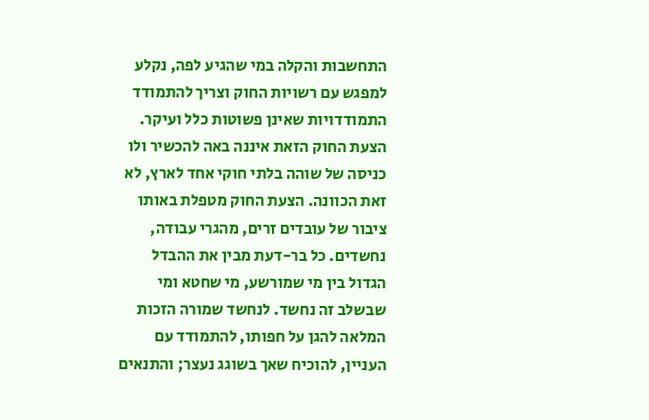התחשבות והקלה במי שהגיע לפה, נקלע למפגש עם רשויות החוק וצריך להתמודד התמודדויות שאינן פשוטות כלל ועיקר.
הצעת החוק הזאת איננה באה להכשיר ולו כניסה של שוהה בלתי חוקי אחד לארץ, לא זאת הכוונה. הצעת החוק מטפלת באותו ציבור של עובדים זרים, מהגרי עבודה, נחשדים. כל בר-דעת מבין את ההבדל הגדול בין מי שמורשע, מי שחטא ומי שבשלב זה נחשד. לנחשד שמורה הזכות המלאה להגן על חפותו, להתמודד עם העניין, להוכיח שאך בשוגג נעצר; והתנאים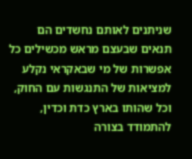שניתנים לאותם נחשדים הם תנאים שבעצם מראש מכשילים כל אפשרות של מי שבאקראי נקלע למציאות של התנגשות עם החוק, וכל שהותו בארץ כדת וכדין, להתמודד בצורה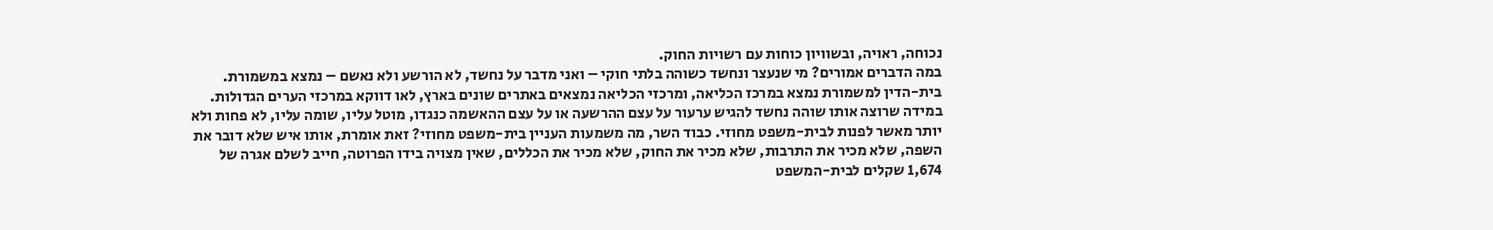נכוחה, ראויה, ובשוויון כוחות עם רשויות החוק.
במה הדברים אמורים? מי שנעצר ונחשד כשוהה בלתי חוקי – ואני מדבר על נחשד, לא הורשע ולא נאשם – נמצא במשמורת. בית-הדין למשמורת נמצא במרכז הכליאה, ומרכזי הכליאה נמצאים באתרים שונים בארץ, לאו דווקא במרכזי הערים הגדולות. במידה שרוצה אותו שוהה נחשד להגיש ערעור על עצם ההרשעה או על עצם ההאשמה כנגדו, מוטל עליו, שומה עליו, לא פחות ולא יותר מאשר לפנות לבית-משפט מחוזי. כבוד השר, מה משמעות העניין בית-משפט מחוזי? זאת אומרת, אותו איש שלא דובר את השפה, שלא מכיר את התרבות, שלא מכיר את החוק, שלא מכיר את הכללים, שאין מצויה בידו הפרוטה, חייב לשלם אגרה של 1,674 שקלים לבית-המשפט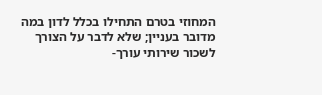המחוזי בטרם התחילו בכלל לדון במה מדובר בעניין; שלא לדבר על הצורך לשכור שירותי עורך-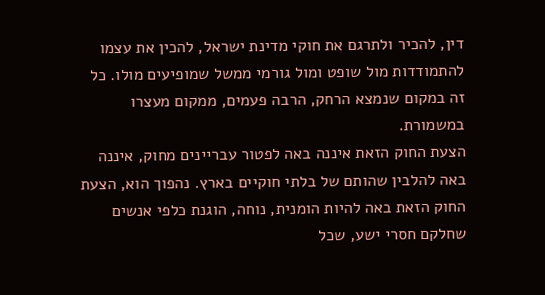דין, להכיר ולתרגם את חוקי מדינת ישראל, להכין את עצמו להתמודדות מול שופט ומול גורמי ממשל שמופיעים מולו. כל זה במקום שנמצא הרחק, הרבה פעמים, ממקום מעצרו במשמורת.
הצעת החוק הזאת איננה באה לפטור עבריינים מחוק, איננה באה להלבין שהותם של בלתי חוקיים בארץ. נהפוך הוא, הצעת החוק הזאת באה להיות הומנית, נוחה, הוגנת כלפי אנשים שחלקם חסרי ישע, שכל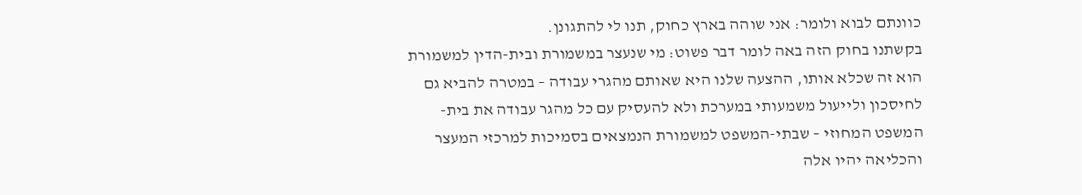כוונתם לבוא ולומר: אני שוהה בארץ כחוק, תנו לי להתגונן.
בקשתנו בחוק הזה באה לומר דבר פשוט: מי שנעצר במשמורת ובית-הדין למשמורת הוא זה שכלא אותו, ההצעה שלנו היא שאותם מהגרי עבודה – במטרה להביא גם לחיסכון ולייעול משמעותי במערכת ולא להעסיק עם כל מהגר עבודה את בית-המשפט המחוזי – שבתי-המשפט למשמורת הנמצאים בסמיכות למרכזי המעצר והכליאה יהיו אלה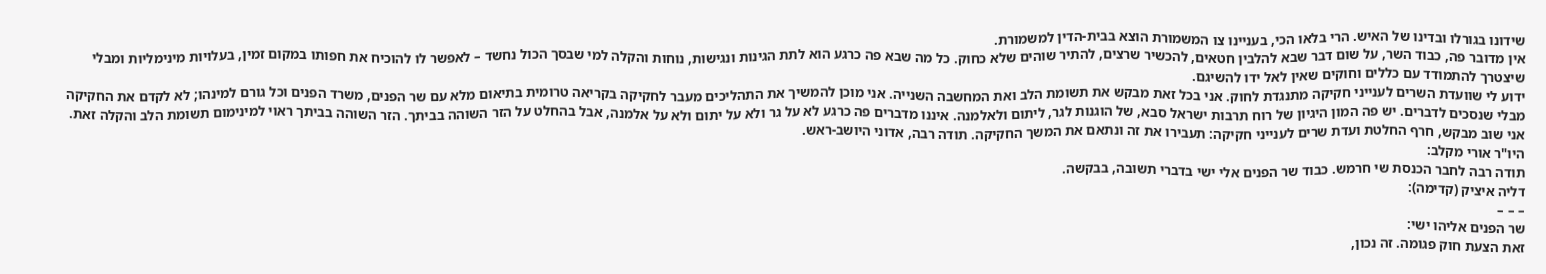שידונו בגורלו ובדינו של האיש. הרי בלאו הכי, בעניינו צו המשמורת הוצא בבית-הדין למשמורת.
אין מדובר פה, כבוד השר, על שום דבר שבא להלבין חטאים, להכשיר שרצים, להתיר שוהים שלא כחוק. כל מה שבא פה כרגע הוא לתת הגינות ונגישות, נוחות והקלה למי שבסך הכול נחשד – לאפשר לו להוכיח את חפותו במקום זמין, בעלויות מינימליות ומבלי שיצטרך להתמודד עם כללים וחוקים שאין לאל ידו להשיגם.
ידוע לי שוועדת השרים לענייני חקיקה מתנגדת לחוק. אני בכל זאת מבקש את תשומת הלב ואת המחשבה השנייה. אני מוכן להמשיך את התהליכים מעבר לחקיקה בקריאה טרומית בתיאום מלא עם שר הפנים, משרד הפנים וכל גורם למינהו; לא לקדם את החקיקה מבלי שנסכים לדברים. יש פה המון היגיון של רוח תרבות ישראל סבא, של הוגנות לגר, ליתום ולאלמנה. איננו מדברים פה כרגע לא על גר ולא על יתום ולא על אלמנה, אבל בהחלט על הזר השוהה בביתך. הזר השוהה בביתך ראוי למינימום תשומת הלב והקלה זאת. אני שוב מבקש, חרף החלטת ועדת שרים לענייני חקיקה: תעבירו את זה ונתאם את המשך החקיקה. תודה רבה, אדוני היושב-ראש.
היו"ר אורי מקלב:
תודה רבה לחבר הכנסת שי חרמש. כבוד שר הפנים אלי ישי בדברי תשובה, בבקשה.
דליה איציק (קדימה):
– – –
שר הפנים אליהו ישי:
זאת הצעת חוק פגומה. זה נכון,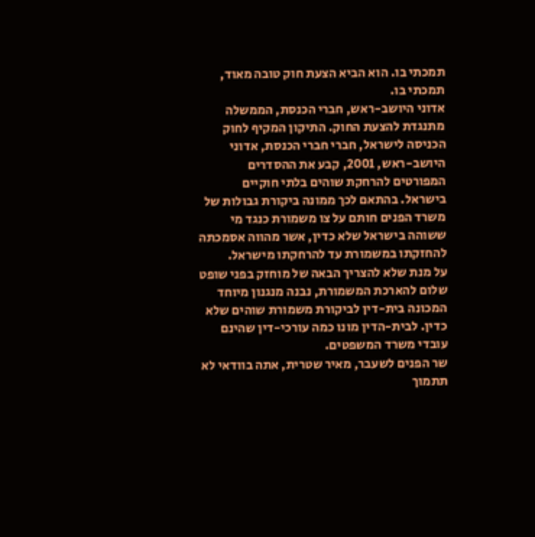תמכתי בו. הוא הביא הצעת חוק טובה מאוד, תמכתי בו.
אדוני היושב-ראש, חברי הכנסת, הממשלה מתנגדת להצעת החוק. התיקון המקיף לחוק הכניסה לישראל, חברי חברי הכנסת, אדוני היושב-ראש, 2001, קבע את ההסדרים המפורטים להרחקת שוהים בלתי חוקיים בישראל. בהתאם לכך ממונה ביקורת גבולות של משרד הפנים חותם על צו משמורת כנגד מי ששוהה בישראל שלא כדין, אשר מהווה אסמכתה להחזקתו במשמורת עד להרחקתו מישראל.
על מנת שלא להצריך הבאה של מוחזק בפני שופט שלום להארכת המשמורת, נבנה מנגנון מיוחד המכונה בית-דין לביקורת משמורת שוהים שלא כדין. לבית-הדין מונו כמה עורכי-דין שהינם עובדי משרד המשפטים.
שר הפנים לשעבר, מאיר שטרית, אתה בוודאי לא תתמוך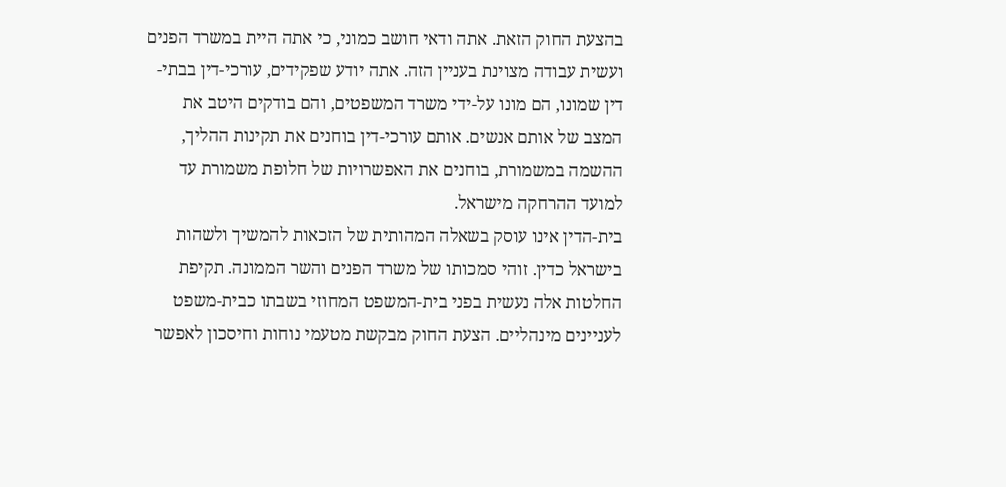בהצעת החוק הזאת. אתה ודאי חושב כמוני, כי אתה היית במשרד הפנים ועשית עבודה מצוינת בעניין הזה. אתה יודע שפקידים, עורכי-דין בבתי-דין שמונו, הם מונו על-ידי משרד המשפטים, והם בודקים היטב את המצב של אותם אנשים. אותם עורכי-דין בוחנים את תקינות ההליך, ההשמה במשמורת, בוחנים את האפשרויות של חלופת משמורת עד למועד ההרחקה מישראל.
בית-הדין אינו עוסק בשאלה המהותית של הזכאות להמשיך ולשהות בישראל כדין. זוהי סמכותו של משרד הפנים והשר הממונה. תקיפת החלטות אלה נעשית בפני בית-המשפט המחוזי בשבתו כבית-משפט לעניינים מינהליים. הצעת החוק מבקשת מטעמי נוחות וחיסכון לאפשר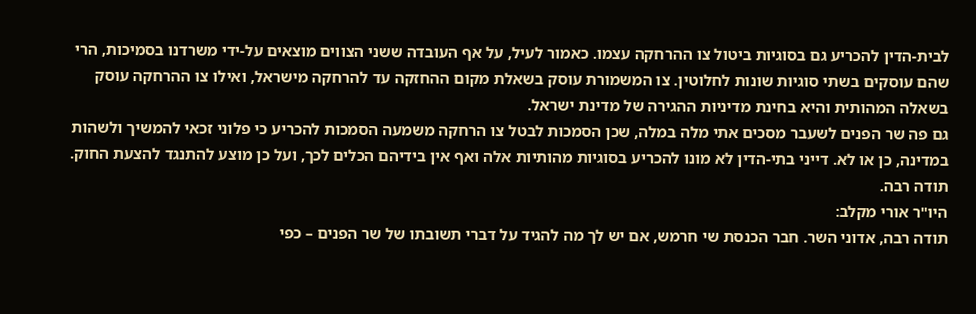לבית-הדין להכריע גם בסוגיות ביטול צו ההרחקה עצמו. כאמור לעיל, על אף העובדה ששני הצווים מוצאים על-ידי משרדנו בסמיכות, הרי שהם עוסקים בשתי סוגיות שונות לחלוטין. צו המשמורת עוסק בשאלת מקום ההחזקה עד להרחקה מישראל, ואילו צו ההרחקה עוסק בשאלה המהותית והיא בחינת מדיניות ההגירה של מדינת ישראל.
גם פה שר הפנים לשעבר מסכים אתי מלה במלה, שכן הסמכות לבטל צו הרחקה משמעה הסמכות להכריע כי פלוני זכאי להמשיך ולשהות במדינה, כן או לא. דייני בתי-הדין לא מונו להכריע בסוגיות מהותיות אלה ואף אין בידיהם הכלים לכך, ועל כן מוצע להתנגד להצעת החוק. תודה רבה.
היו"ר אורי מקלב:
תודה רבה, אדוני השר. חבר הכנסת שי חרמש, אם יש לך מה להגיד על דברי תשובתו של שר הפנים – כפי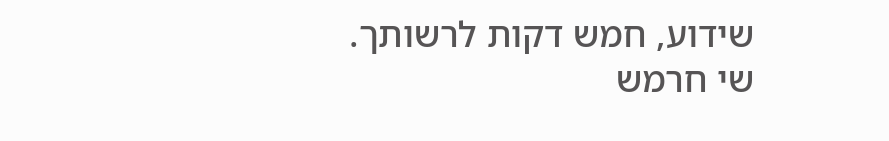שידוע, חמש דקות לרשותך.
שי חרמש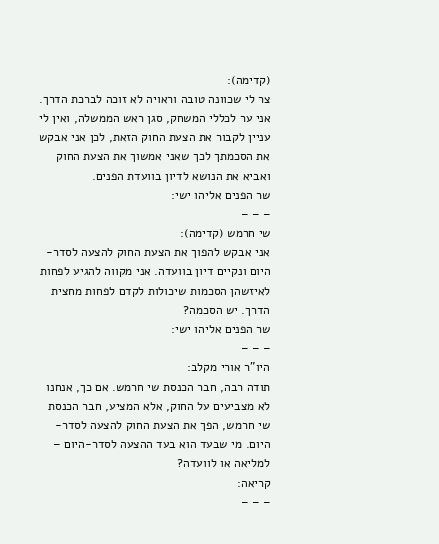(קדימה):
צר לי שכוונה טובה וראויה לא זוכה לברכת הדרך. אני ער לכללי המשחק, סגן ראש הממשלה, ואין לי עניין לקבור את הצעת החוק הזאת, לכן אני אבקש את הסכמתך לכך שאני אמשוך את הצעת החוק ואביא את הנושא לדיון בוועדת הפנים.
שר הפנים אליהו ישי:
– – –
שי חרמש (קדימה):
אני אבקש להפוך את הצעת החוק להצעה לסדר-היום ונקיים דיון בוועדה. אני מקווה להגיע לפחות לאיזשהן הסכמות שיכולות לקדם לפחות מחצית הדרך. יש הסכמה?
שר הפנים אליהו ישי:
– – –
היו"ר אורי מקלב:
תודה רבה, חבר הכנסת שי חרמש. אם כך, אנחנו לא מצביעים על החוק, אלא המציע, חבר הכנסת שי חרמש, הפך את הצעת החוק להצעה לסדר-היום. מי שבעד הוא בעד ההצעה לסדר-היום – למליאה או לוועדה?
קריאה:
– – –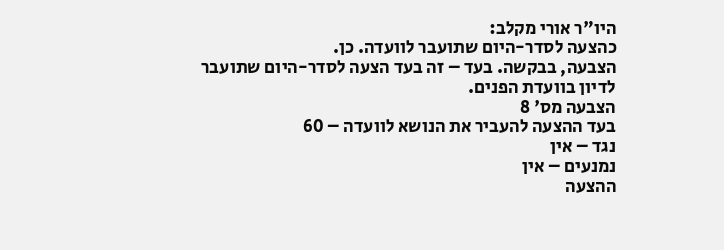היו"ר אורי מקלב:
כהצעה לסדר-היום שתועבר לוועדה. כן.
הצבעה, בבקשה. בעד – זה בעד הצעה לסדר-היום שתועבר לדיון בוועדת הפנים.
הצבעה מס' 8
בעד ההצעה להעביר את הנושא לוועדה – 60
נגד – אין
נמנעים – אין
ההצעה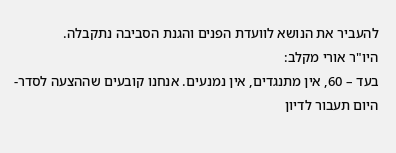להעביר את הנושא לוועדת הפנים והגנת הסביבה נתקבלה.
היו"ר אורי מקלב:
בעד – 60, אין מתנגדים, אין נמנעים. אנחנו קובעים שההצעה לסדר-היום תעבור לדיון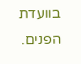בוועדת הפנים.